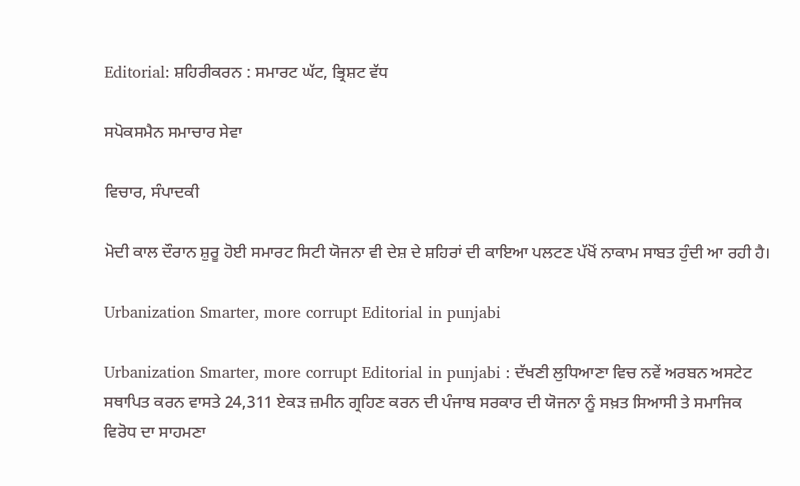Editorial: ਸ਼ਹਿਰੀਕਰਨ : ਸਮਾਰਟ ਘੱਟ, ਭ੍ਰਿਸ਼ਟ ਵੱਧ

ਸਪੋਕਸਮੈਨ ਸਮਾਚਾਰ ਸੇਵਾ

ਵਿਚਾਰ, ਸੰਪਾਦਕੀ

ਮੋਦੀ ਕਾਲ ਦੌਰਾਨ ਸ਼ੁਰੂ ਹੋਈ ਸਮਾਰਟ ਸਿਟੀ ਯੋਜਨਾ ਵੀ ਦੇਸ਼ ਦੇ ਸ਼ਹਿਰਾਂ ਦੀ ਕਾਇਆ ਪਲਟਣ ਪੱਖੋਂ ਨਾਕਾਮ ਸਾਬਤ ਹੁੰਦੀ ਆ ਰਹੀ ਹੈ।

Urbanization Smarter, more corrupt Editorial in punjabi

Urbanization Smarter, more corrupt Editorial in punjabi : ਦੱਖਣੀ ਲੁਧਿਆਣਾ ਵਿਚ ਨਵੇਂ ਅਰਬਨ ਅਸਟੇਟ ਸਥਾਪਿਤ ਕਰਨ ਵਾਸਤੇ 24,311 ਏਕੜ ਜ਼ਮੀਨ ਗ੍ਰਹਿਣ ਕਰਨ ਦੀ ਪੰਜਾਬ ਸਰਕਾਰ ਦੀ ਯੋਜਨਾ ਨੂੰ ਸਖ਼ਤ ਸਿਆਸੀ ਤੇ ਸਮਾਜਿਕ ਵਿਰੋਧ ਦਾ ਸਾਹਮਣਾ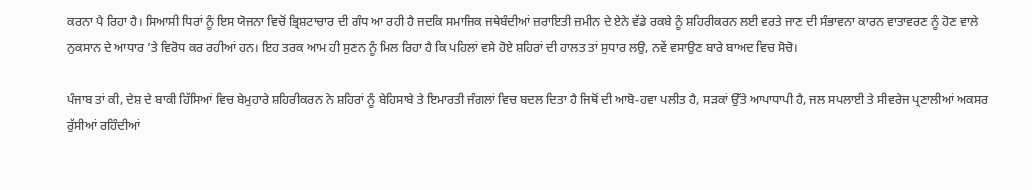ਕਰਨਾ ਪੈ ਰਿਹਾ ਹੈ। ਸਿਆਸੀ ਧਿਰਾਂ ਨੂੰ ਇਸ ਯੋਜਨਾ ਵਿਚੋਂ ਭ੍ਰਿਸ਼ਟਾਚਾਰ ਦੀ ਗੰਧ ਆ ਰਹੀ ਹੈ ਜਦਕਿ ਸਮਾਜਿਕ ਜਥੇਬੰਦੀਆਂ ਜ਼ਰਾਇਤੀ ਜ਼ਮੀਨ ਦੇ ਏਨੇ ਵੱਡੇ ਰਕਬੇ ਨੂੰ ਸ਼ਹਿਰੀਕਰਨ ਲਈ ਵਰਤੇ ਜਾਣ ਦੀ ਸੰਭਾਵਨਾ ਕਾਰਨ ਵਾਤਾਵਰਣ ਨੂੰ ਹੋਣ ਵਾਲੇ ਨੁਕਸਾਨ ਦੇ ਆਧਾਰ ’ਤੇ ਵਿਰੋਧ ਕਰ ਰਹੀਆਂ ਹਨ। ਇਹ ਤਰਕ ਆਮ ਹੀ ਸੁਣਨ ਨੂੰ ਮਿਲ ਰਿਹਾ ਹੈ ਕਿ ਪਹਿਲਾਂ ਵਸੇ ਹੋਏ ਸ਼ਹਿਰਾਂ ਦੀ ਹਾਲਤ ਤਾਂ ਸੁਧਾਰ ਲਉ, ਨਵੇਂ ਵਸਾਉਣ ਬਾਰੇ ਬਾਅਦ ਵਿਚ ਸੋਚੋ।

ਪੰਜਾਬ ਤਾਂ ਕੀ, ਦੇਸ਼ ਦੇ ਬਾਕੀ ਹਿੱਸਿਆਂ ਵਿਚ ਬੇਮੁਹਾਰੇ ਸ਼ਹਿਰੀਕਰਨ ਨੇ ਸ਼ਹਿਰਾਂ ਨੂੰ ਬੇਹਿਸਾਬੇ ਤੇ ਇਮਾਰਤੀ ਜੰਗਲਾਂ ਵਿਚ ਬਦਲ ਦਿਤਾ ਹੈ ਜਿਥੋਂ ਦੀ ਆਬੋ-ਹਵਾ ਪਲੀਤ ਹੈ, ਸੜਕਾਂ ਉੱਤੇ ਆਪਾਧਾਪੀ ਹੈ, ਜਲ ਸਪਲਾਈ ਤੇ ਸੀਵਰੇਜ ਪ੍ਰਣਾਲੀਆਂ ਅਕਸਰ ਰੁੱਸੀਆਂ ਰਹਿੰਦੀਆਂ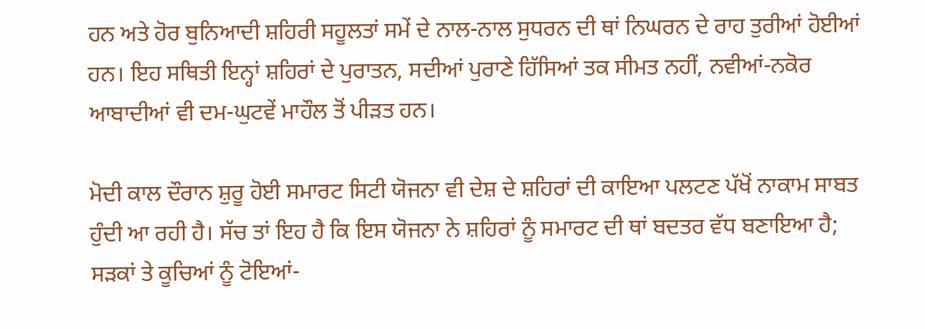ਹਨ ਅਤੇ ਹੋਰ ਬੁਨਿਆਦੀ ਸ਼ਹਿਰੀ ਸਹੂਲਤਾਂ ਸਮੇਂ ਦੇ ਨਾਲ-ਨਾਲ ਸੁਧਰਨ ਦੀ ਥਾਂ ਨਿਘਰਨ ਦੇ ਰਾਹ ਤੁਰੀਆਂ ਹੋਈਆਂ ਹਨ। ਇਹ ਸਥਿਤੀ ਇਨ੍ਹਾਂ ਸ਼ਹਿਰਾਂ ਦੇ ਪੁਰਾਤਨ, ਸਦੀਆਂ ਪੁਰਾਣੇ ਹਿੱਸਿਆਂ ਤਕ ਸੀਮਤ ਨਹੀਂ, ਨਵੀਆਂ-ਨਕੋਰ ਆਬਾਦੀਆਂ ਵੀ ਦਮ-ਘੁਟਵੇਂ ਮਾਹੌਲ ਤੋਂ ਪੀੜਤ ਹਨ।

ਮੋਦੀ ਕਾਲ ਦੌਰਾਨ ਸ਼ੁਰੂ ਹੋਈ ਸਮਾਰਟ ਸਿਟੀ ਯੋਜਨਾ ਵੀ ਦੇਸ਼ ਦੇ ਸ਼ਹਿਰਾਂ ਦੀ ਕਾਇਆ ਪਲਟਣ ਪੱਖੋਂ ਨਾਕਾਮ ਸਾਬਤ ਹੁੰਦੀ ਆ ਰਹੀ ਹੈ। ਸੱਚ ਤਾਂ ਇਹ ਹੈ ਕਿ ਇਸ ਯੋਜਨਾ ਨੇ ਸ਼ਹਿਰਾਂ ਨੂੰ ਸਮਾਰਟ ਦੀ ਥਾਂ ਬਦਤਰ ਵੱਧ ਬਣਾਇਆ ਹੈ; ਸੜਕਾਂ ਤੇ ਕੂਚਿਆਂ ਨੂੰ ਟੋਇਆਂ-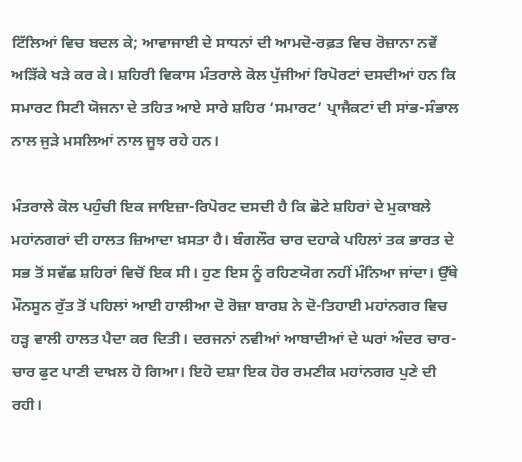ਟਿੱਲਿਆਂ ਵਿਚ ਬਦਲ ਕੇ; ਆਵਾਜਾਈ ਦੇ ਸਾਧਨਾਂ ਦੀ ਆਮਦੋ-ਰਫ਼ਤ ਵਿਚ ਰੋਜ਼ਾਨਾ ਨਵੇਂ ਅੜਿੱਕੇ ਖੜੇ ਕਰ ਕੇ। ਸ਼ਹਿਰੀ ਵਿਕਾਸ ਮੰਤਰਾਲੇ ਕੋਲ ਪੁੱਜੀਆਂ ਰਿਪੋਰਟਾਂ ਦਸਦੀਆਂ ਹਨ ਕਿ ਸਮਾਰਟ ਸਿਟੀ ਯੋਜਨਾ ਦੇ ਤਹਿਤ ਆਏ ਸਾਰੇ ਸ਼ਹਿਰ ‘ਸਮਾਰਟ’ ਪ੍ਰਾਜੈਕਟਾਂ ਦੀ ਸਾਂਭ-ਸੰਭਾਲ ਨਾਲ ਜੁੜੇ ਮਸਲਿਆਂ ਨਾਲ ਜੂਝ ਰਹੇ ਹਨ।

ਮੰਤਰਾਲੇ ਕੋਲ ਪਹੁੰਚੀ ਇਕ ਜਾਇਜ਼ਾ-ਰਿਪੋਰਟ ਦਸਦੀ ਹੈ ਕਿ ਛੋਟੇ ਸ਼ਹਿਰਾਂ ਦੇ ਮੁਕਾਬਲੇ ਮਹਾਂਨਗਰਾਂ ਦੀ ਹਾਲਤ ਜ਼ਿਆਦਾ ਖ਼ਸਤਾ ਹੈ। ਬੰਗਲੌਰ ਚਾਰ ਦਹਾਕੇ ਪਹਿਲਾਂ ਤਕ ਭਾਰਤ ਦੇ ਸਭ ਤੋਂ ਸਵੱਛ ਸ਼ਹਿਰਾਂ ਵਿਚੋਂ ਇਕ ਸੀ। ਹੁਣ ਇਸ ਨੂੰ ਰਹਿਣਯੋਗ ਨਹੀਂ ਮੰਨਿਆ ਜਾਂਦਾ। ਉੱਥੇ ਮੌਨਸੂਨ ਰੁੱਤ ਤੋਂ ਪਹਿਲਾਂ ਆਈ ਹਾਲੀਆ ਦੋ ਰੋਜ਼ਾ ਬਾਰਸ਼ ਨੇ ਦੋ-ਤਿਹਾਈ ਮਹਾਂਨਗਰ ਵਿਚ ਹੜ੍ਹ ਵਾਲੀ ਹਾਲਤ ਪੈਦਾ ਕਰ ਦਿਤੀ। ਦਰਜਨਾਂ ਨਵੀਆਂ ਆਬਾਦੀਆਂ ਦੇ ਘਰਾਂ ਅੰਦਰ ਚਾਰ-ਚਾਰ ਫੁਟ ਪਾਣੀ ਦਾਖ਼ਲ ਹੋ ਗਿਆ। ਇਹੋ ਦਸ਼ਾ ਇਕ ਹੋਰ ਰਮਣੀਕ ਮਹਾਂਨਗਰ ਪੁਣੇ ਦੀ ਰਹੀ।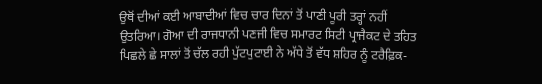ਉਥੋਂ ਦੀਆਂ ਕਈ ਆਬਾਦੀਆਂ ਵਿਚ ਚਾਰ ਦਿਨਾਂ ਤੋਂ ਪਾਣੀ ਪੂਰੀ ਤਰ੍ਹਾਂ ਨਹੀਂ ਉਤਰਿਆ। ਗੋਆ ਦੀ ਰਾਜਧਾਨੀ ਪਣਜੀ ਵਿਚ ਸਮਾਰਟ ਸਿਟੀ ਪ੍ਰਾਜੈਕਟ ਦੇ ਤਹਿਤ ਪਿਛਲੇ ਛੇ ਸਾਲਾਂ ਤੋਂ ਚੱਲ ਰਹੀ ਪੁੱਟਪੁਟਾਈ ਨੇ ਅੱਧੇ ਤੋਂ ਵੱਧ ਸ਼ਹਿਰ ਨੂੰ ਟਰੈਫ਼ਿਕ-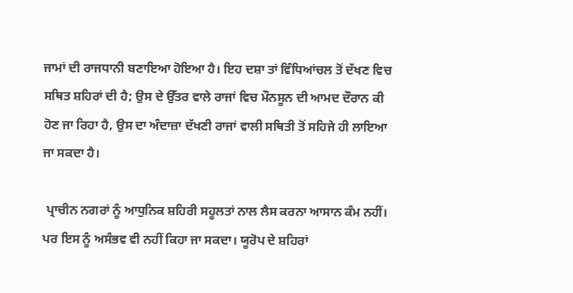ਜਾਮਾਂ ਦੀ ਰਾਜਧਾਨੀ ਬਣਾਇਆ ਹੋਇਆ ਹੈ। ਇਹ ਦਸ਼ਾ ਤਾਂ ਵਿੰਧਿਆਂਚਲ ਤੋਂ ਦੱਖਣ ਵਿਚ ਸਥਿਤ ਸ਼ਹਿਰਾਂ ਦੀ ਹੈ; ਉਸ ਦੇ ਉੱਤਰ ਵਾਲੇ ਰਾਜਾਂ ਵਿਚ ਮੌਨਸੂਨ ਦੀ ਆਮਦ ਦੌਰਾਨ ਕੀ ਹੋਣ ਜਾ ਰਿਹਾ ਹੈ, ਉਸ ਦਾ ਅੰਦਾਜ਼ਾ ਦੱਖਣੀ ਰਾਜਾਂ ਵਾਲੀ ਸਥਿਤੀ ਤੋਂ ਸਹਿਜੇ ਹੀ ਲਾਇਆ ਜਾ ਸਕਦਾ ਹੈ।

 ਪ੍ਰਾਚੀਨ ਨਗਰਾਂ ਨੂੰ ਆਧੁਨਿਕ ਸ਼ਹਿਰੀ ਸਹੂਲਤਾਂ ਨਾਲ ਲੈਸ ਕਰਨਾ ਆਸਾਨ ਕੰਮ ਨਹੀਂ। ਪਰ ਇਸ ਨੂੰ ਅਸੰਭਵ ਵੀ ਨਹੀਂ ਕਿਹਾ ਜਾ ਸਕਦਾ। ਯੂਰੋਪ ਦੇ ਸ਼ਹਿਰਾਂ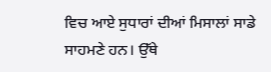ਵਿਚ ਆਏ ਸੁਧਾਰਾਂ ਦੀਆਂ ਮਿਸਾਲਾਂ ਸਾਡੇ ਸਾਹਮਣੇ ਹਨ। ਉੱਥੇ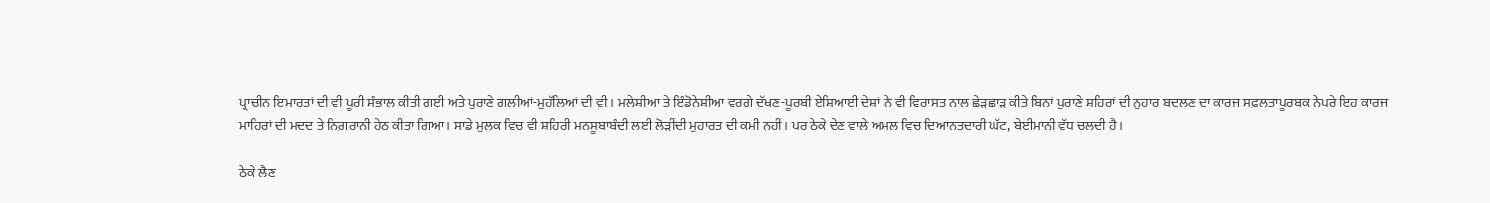ਪ੍ਰਾਚੀਨ ਇਮਾਰਤਾਂ ਦੀ ਵੀ ਪੂਰੀ ਸੰਭਾਲ ਕੀਤੀ ਗਈ ਅਤੇ ਪੁਰਾਣੇ ਗਲੀਆਂ-ਮੁਹੱਲਿਆਂ ਦੀ ਵੀ। ਮਲੇਸ਼ੀਆ ਤੇ ਇੰਡੋਨੇਸ਼ੀਆ ਵਰਗੇ ਦੱਖਣ-ਪੂਰਬੀ ਏਸ਼ਿਆਈ ਦੇਸ਼ਾਂ ਨੇ ਵੀ ਵਿਰਾਸਤ ਨਾਲ ਛੇੜਛਾੜ ਕੀਤੇ ਬਿਨਾਂ ਪੁਰਾਣੇ ਸ਼ਹਿਰਾਂ ਦੀ ਨੁਹਾਰ ਬਦਲਣ ਦਾ ਕਾਰਜ ਸਫ਼ਲਤਾਪੂਰਬਕ ਨੇਪਰੇ ਇਹ ਕਾਰਜ ਮਾਹਿਰਾਂ ਦੀ ਮਦਦ ਤੇ ਨਿਗ਼ਰਾਨੀ ਹੇਠ ਕੀਤਾ ਗਿਆ। ਸਾਡੇ ਮੁਲਕ ਵਿਚ ਵੀ ਸ਼ਹਿਰੀ ਮਨਸੂਬਾਬੰਦੀ ਲਈ ਲੋੜੀਂਦੀ ਮੁਹਾਰਤ ਦੀ ਕਮੀ ਨਹੀਂ। ਪਰ ਠੇਕੇ ਦੇਣ ਵਾਲੇ ਅਮਲ ਵਿਚ ਦਿਆਨਤਦਾਰੀ ਘੱਟ, ਬੇਈਮਾਨੀ ਵੱਧ ਚਲਦੀ ਹੈ।

ਠੇਕੇ ਲੈਣ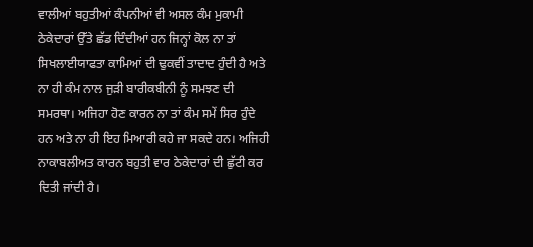ਵਾਲੀਆਂ ਬਹੁਤੀਆਂ ਕੰਪਨੀਆਂ ਵੀ ਅਸਲ ਕੰਮ ਮੁਕਾਮੀ ਠੇਕੇਦਾਰਾਂ ਉੱਤੇ ਛੱਡ ਦਿੰਦੀਆਂ ਹਨ ਜਿਨ੍ਹਾਂ ਕੋਲ ਨਾ ਤਾਂ ਸਿਖਲਾਈਯਾਫਤਾ ਕਾਮਿਆਂ ਦੀ ਢੁਕਵੀਂ ਤਾਦਾਦ ਹੁੰਦੀ ਹੈ ਅਤੇ ਨਾ ਹੀ ਕੰਮ ਨਾਲ ਜੁੜੀ ਬਾਰੀਕਬੀਨੀ ਨੂੰ ਸਮਝਣ ਦੀ ਸਮਰਥਾ। ਅਜਿਹਾ ਹੋਣ ਕਾਰਨ ਨਾ ਤਾਂ ਕੰਮ ਸਮੇਂ ਸਿਰ ਹੁੰਦੇ ਹਨ ਅਤੇ ਨਾ ਹੀ ਇਹ ਮਿਆਰੀ ਕਹੇ ਜਾ ਸਕਦੇ ਹਨ। ਅਜਿਹੀ ਨਾਕਾਬਲੀਅਤ ਕਾਰਨ ਬਹੁਤੀ ਵਾਰ ਠੇਕੇਦਾਰਾਂ ਦੀ ਛੁੱਟੀ ਕਰ ਦਿਤੀ ਜਾਂਦੀ ਹੈ।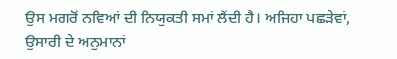ਉਸ ਮਗਰੋਂ ਨਵਿਆਂ ਦੀ ਨਿਯੁਕਤੀ ਸਮਾਂ ਲੈਂਦੀ ਹੈ। ਅਜਿਹਾ ਪਛੜੇਵਾਂ, ਉਸਾਰੀ ਦੇ ਅਨੁਮਾਨਾਂ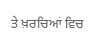ਤੇ ਖ਼ਰਚਿਆਂ ਵਿਚ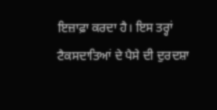ਇਜ਼ਾਫ਼ਾ ਕਰਦਾ ਹੈ। ਇਸ ਤਰ੍ਹਾਂ ਟੈਕਸਦਾਤਿਆਂ ਦੇ ਪੈਸੇ ਦੀ ਦੁਰਦਸ਼ਾ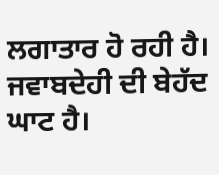ਲਗਾਤਾਰ ਹੋ ਰਹੀ ਹੈ। ਜਵਾਬਦੇਹੀ ਦੀ ਬੇਹੱਦ ਘਾਟ ਹੈ।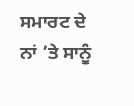ਸਮਾਰਟ ਦੇ ਨਾਂ ’ਤੇ ਸਾਨੂੰ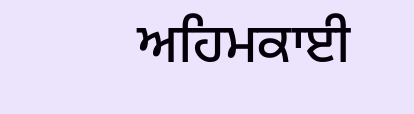ਅਹਿਮਕਾਈ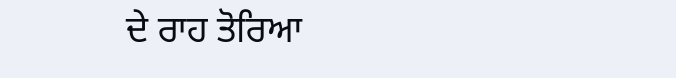ਦੇ ਰਾਹ ਤੋਰਿਆ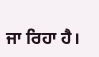ਜਾ ਰਿਹਾ ਹੈ।